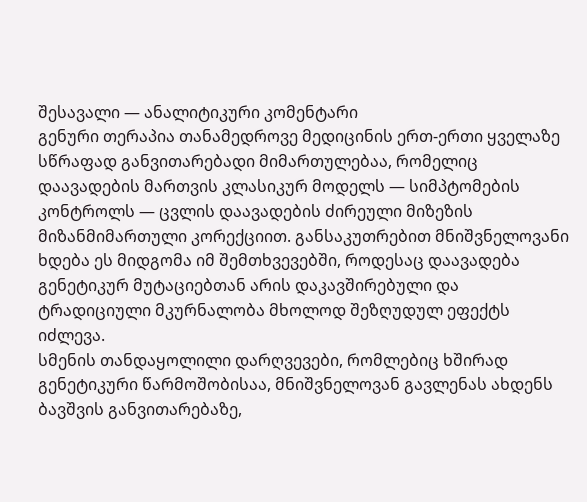შესავალი — ანალიტიკური კომენტარი
გენური თერაპია თანამედროვე მედიცინის ერთ-ერთი ყველაზე სწრაფად განვითარებადი მიმართულებაა, რომელიც დაავადების მართვის კლასიკურ მოდელს — სიმპტომების კონტროლს — ცვლის დაავადების ძირეული მიზეზის მიზანმიმართული კორექციით. განსაკუთრებით მნიშვნელოვანი ხდება ეს მიდგომა იმ შემთხვევებში, როდესაც დაავადება გენეტიკურ მუტაციებთან არის დაკავშირებული და ტრადიციული მკურნალობა მხოლოდ შეზღუდულ ეფექტს იძლევა.
სმენის თანდაყოლილი დარღვევები, რომლებიც ხშირად გენეტიკური წარმოშობისაა, მნიშვნელოვან გავლენას ახდენს ბავშვის განვითარებაზე,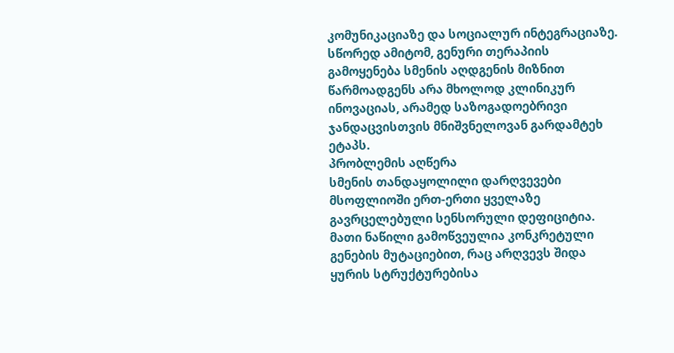კომუნიკაციაზე და სოციალურ ინტეგრაციაზე. სწორედ ამიტომ, გენური თერაპიის გამოყენება სმენის აღდგენის მიზნით წარმოადგენს არა მხოლოდ კლინიკურ ინოვაციას, არამედ საზოგადოებრივი ჯანდაცვისთვის მნიშვნელოვან გარდამტეხ ეტაპს.
პრობლემის აღწერა
სმენის თანდაყოლილი დარღვევები მსოფლიოში ერთ-ერთი ყველაზე გავრცელებული სენსორული დეფიციტია. მათი ნაწილი გამოწვეულია კონკრეტული გენების მუტაციებით, რაც არღვევს შიდა ყურის სტრუქტურებისა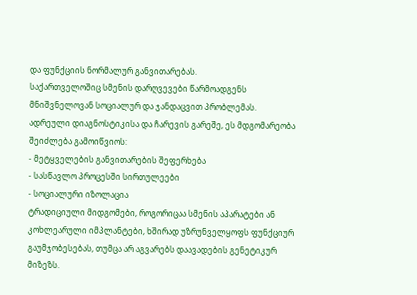და ფუნქციის ნორმალურ განვითარებას.
საქართველოშიც სმენის დარღვევები წარმოადგენს მნიშვნელოვან სოციალურ და ჯანდაცვით პრობლემას. ადრეული დიაგნოსტიკისა და ჩარევის გარეშე, ეს მდგომარეობა შეიძლება გამოიწვიოს:
- მეტყველების განვითარების შეფერხება
- სასწავლო პროცესში სირთულეები
- სოციალური იზოლაცია
ტრადიციული მიდგომები, როგორიცაა სმენის აპარატები ან კოხლეარული იმპლანტები, ხშირად უზრუნველყოფს ფუნქციურ გაუმჯობესებას, თუმცა არ აგვარებს დაავადების გენეტიკურ მიზეზს.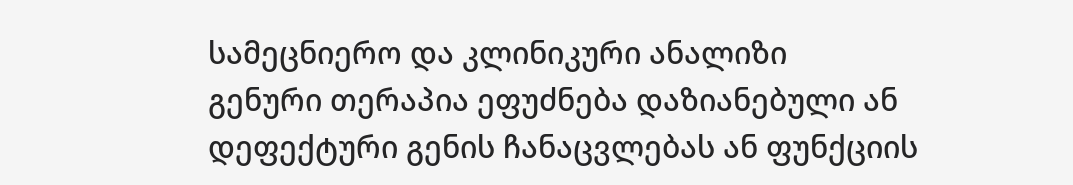სამეცნიერო და კლინიკური ანალიზი
გენური თერაპია ეფუძნება დაზიანებული ან დეფექტური გენის ჩანაცვლებას ან ფუნქციის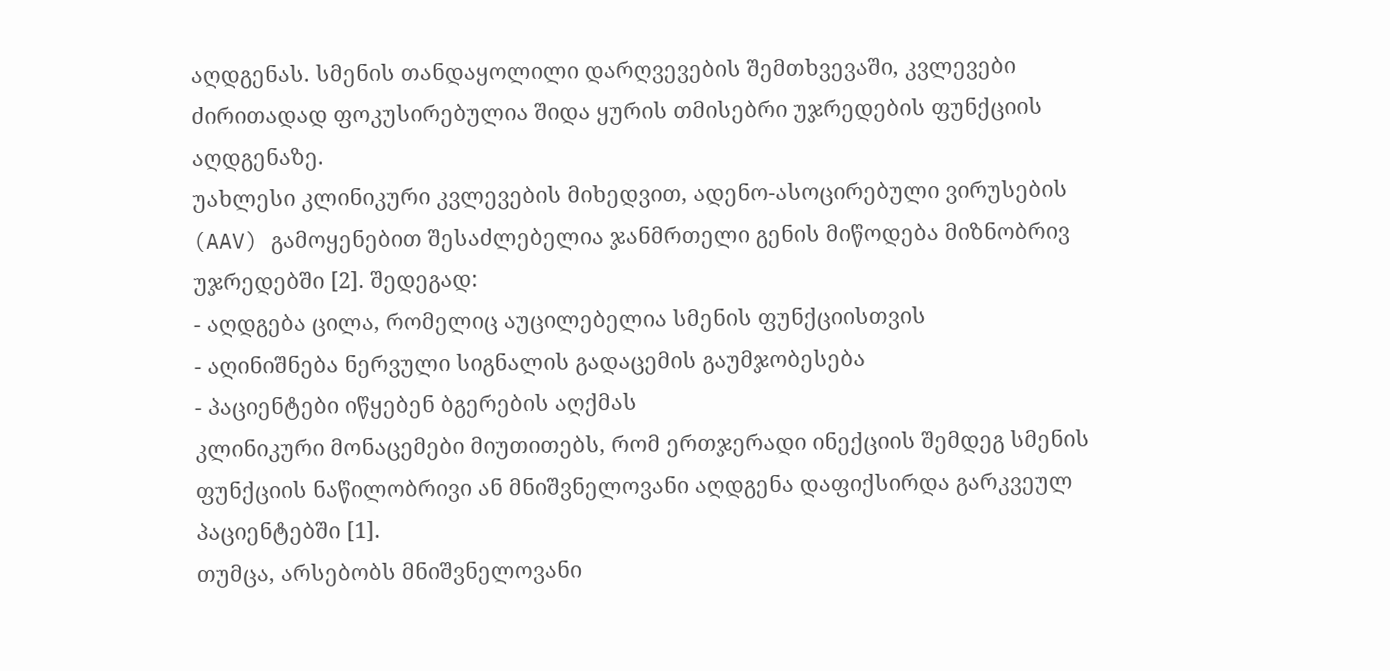აღდგენას. სმენის თანდაყოლილი დარღვევების შემთხვევაში, კვლევები ძირითადად ფოკუსირებულია შიდა ყურის თმისებრი უჯრედების ფუნქციის აღდგენაზე.
უახლესი კლინიკური კვლევების მიხედვით, ადენო-ასოცირებული ვირუსების (AAV) გამოყენებით შესაძლებელია ჯანმრთელი გენის მიწოდება მიზნობრივ უჯრედებში [2]. შედეგად:
- აღდგება ცილა, რომელიც აუცილებელია სმენის ფუნქციისთვის
- აღინიშნება ნერვული სიგნალის გადაცემის გაუმჯობესება
- პაციენტები იწყებენ ბგერების აღქმას
კლინიკური მონაცემები მიუთითებს, რომ ერთჯერადი ინექციის შემდეგ სმენის ფუნქციის ნაწილობრივი ან მნიშვნელოვანი აღდგენა დაფიქსირდა გარკვეულ პაციენტებში [1].
თუმცა, არსებობს მნიშვნელოვანი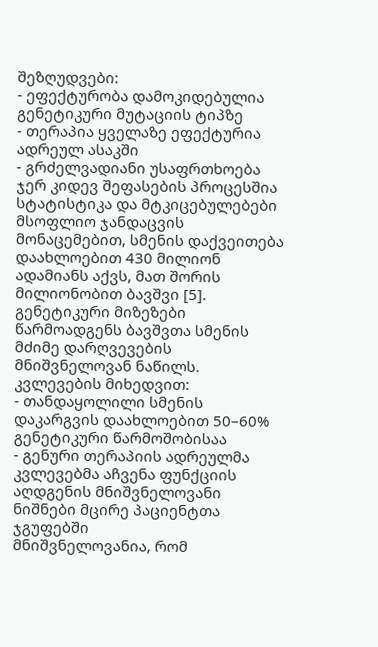შეზღუდვები:
- ეფექტურობა დამოკიდებულია გენეტიკური მუტაციის ტიპზე
- თერაპია ყველაზე ეფექტურია ადრეულ ასაკში
- გრძელვადიანი უსაფრთხოება ჯერ კიდევ შეფასების პროცესშია
სტატისტიკა და მტკიცებულებები
მსოფლიო ჯანდაცვის მონაცემებით, სმენის დაქვეითება დაახლოებით 430 მილიონ ადამიანს აქვს, მათ შორის მილიონობით ბავშვი [5].
გენეტიკური მიზეზები წარმოადგენს ბავშვთა სმენის მძიმე დარღვევების მნიშვნელოვან ნაწილს. კვლევების მიხედვით:
- თანდაყოლილი სმენის დაკარგვის დაახლოებით 50–60% გენეტიკური წარმოშობისაა
- გენური თერაპიის ადრეულმა კვლევებმა აჩვენა ფუნქციის აღდგენის მნიშვნელოვანი ნიშნები მცირე პაციენტთა ჯგუფებში
მნიშვნელოვანია, რომ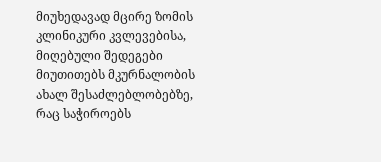მიუხედავად მცირე ზომის კლინიკური კვლევებისა, მიღებული შედეგები მიუთითებს მკურნალობის ახალ შესაძლებლობებზე, რაც საჭიროებს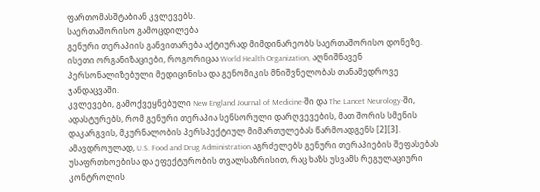ფართომასშტაბიან კვლევებს.
საერთაშორისო გამოცდილება
გენური თერაპიის განვითარება აქტიურად მიმდინარეობს საერთაშორისო დონეზე. ისეთი ორგანიზაციები, როგორიცაა World Health Organization, აღნიშნავენ პერსონალიზებული მედიცინისა და გენომიკის მნიშვნელობას თანამედროვე ჯანდაცვაში.
კვლევები, გამოქვეყნებული New England Journal of Medicine-ში და The Lancet Neurology-ში, ადასტურებს, რომ გენური თერაპია სენსორული დარღვევების, მათ შორის სმენის დაკარგვის, მკურნალობის პერსპექტიულ მიმართულებას წარმოადგენს [2][3].
ამავდროულად, U.S. Food and Drug Administration აგრძელებს გენური თერაპიების შეფასებას უსაფრთხოებისა და ეფექტურობის თვალსაზრისით, რაც ხაზს უსვამს რეგულაციური კონტროლის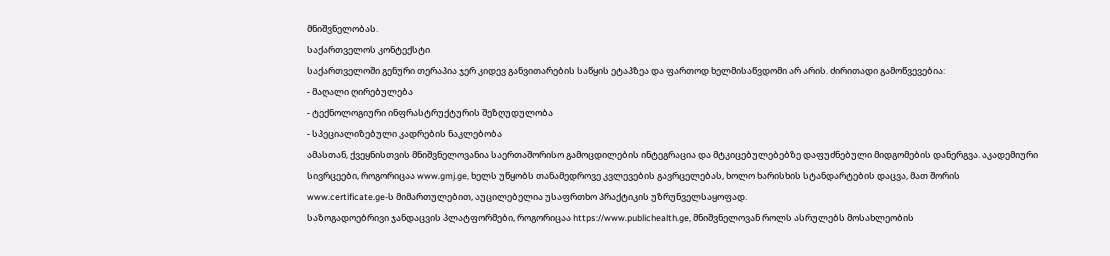მნიშვნელობას.
საქართველოს კონტექსტი
საქართველოში გენური თერაპია ჯერ კიდევ განვითარების საწყის ეტაპზეა და ფართოდ ხელმისაწვდომი არ არის. ძირითადი გამოწვევებია:
- მაღალი ღირებულება
- ტექნოლოგიური ინფრასტრუქტურის შეზღუდულობა
- სპეციალიზებული კადრების ნაკლებობა
ამასთან, ქვეყნისთვის მნიშვნელოვანია საერთაშორისო გამოცდილების ინტეგრაცია და მტკიცებულებებზე დაფუძნებული მიდგომების დანერგვა. აკადემიური სივრცეები, როგორიცაა www.gmj.ge, ხელს უწყობს თანამედროვე კვლევების გავრცელებას, ხოლო ხარისხის სტანდარტების დაცვა, მათ შორის www.certificate.ge-ს მიმართულებით, აუცილებელია უსაფრთხო პრაქტიკის უზრუნველსაყოფად.
საზოგადოებრივი ჯანდაცვის პლატფორმები, როგორიცაა https://www.publichealth.ge, მნიშვნელოვან როლს ასრულებს მოსახლეობის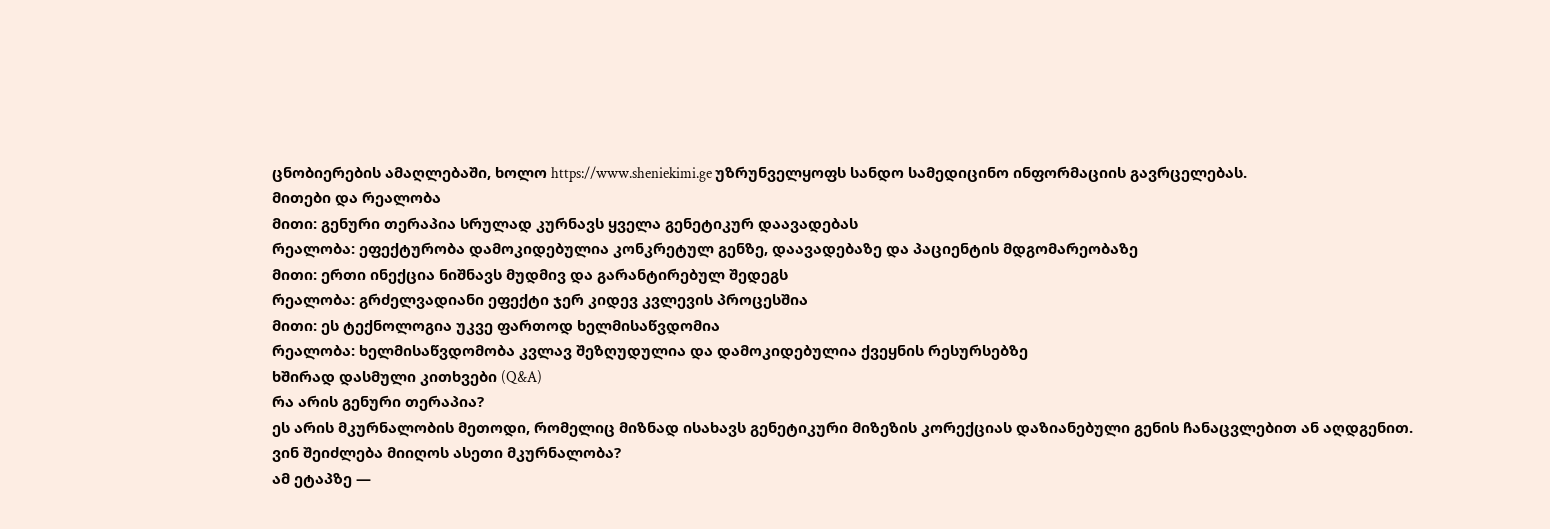ცნობიერების ამაღლებაში, ხოლო https://www.sheniekimi.ge უზრუნველყოფს სანდო სამედიცინო ინფორმაციის გავრცელებას.
მითები და რეალობა
მითი: გენური თერაპია სრულად კურნავს ყველა გენეტიკურ დაავადებას
რეალობა: ეფექტურობა დამოკიდებულია კონკრეტულ გენზე, დაავადებაზე და პაციენტის მდგომარეობაზე
მითი: ერთი ინექცია ნიშნავს მუდმივ და გარანტირებულ შედეგს
რეალობა: გრძელვადიანი ეფექტი ჯერ კიდევ კვლევის პროცესშია
მითი: ეს ტექნოლოგია უკვე ფართოდ ხელმისაწვდომია
რეალობა: ხელმისაწვდომობა კვლავ შეზღუდულია და დამოკიდებულია ქვეყნის რესურსებზე
ხშირად დასმული კითხვები (Q&A)
რა არის გენური თერაპია?
ეს არის მკურნალობის მეთოდი, რომელიც მიზნად ისახავს გენეტიკური მიზეზის კორექციას დაზიანებული გენის ჩანაცვლებით ან აღდგენით.
ვინ შეიძლება მიიღოს ასეთი მკურნალობა?
ამ ეტაპზე —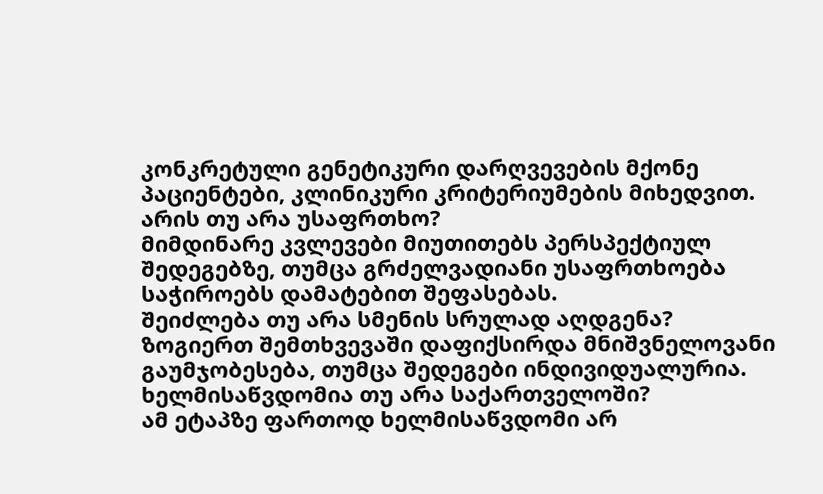კონკრეტული გენეტიკური დარღვევების მქონე პაციენტები, კლინიკური კრიტერიუმების მიხედვით.
არის თუ არა უსაფრთხო?
მიმდინარე კვლევები მიუთითებს პერსპექტიულ შედეგებზე, თუმცა გრძელვადიანი უსაფრთხოება საჭიროებს დამატებით შეფასებას.
შეიძლება თუ არა სმენის სრულად აღდგენა?
ზოგიერთ შემთხვევაში დაფიქსირდა მნიშვნელოვანი გაუმჯობესება, თუმცა შედეგები ინდივიდუალურია.
ხელმისაწვდომია თუ არა საქართველოში?
ამ ეტაპზე ფართოდ ხელმისაწვდომი არ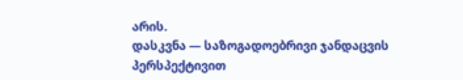არის.
დასკვნა — საზოგადოებრივი ჯანდაცვის პერსპექტივით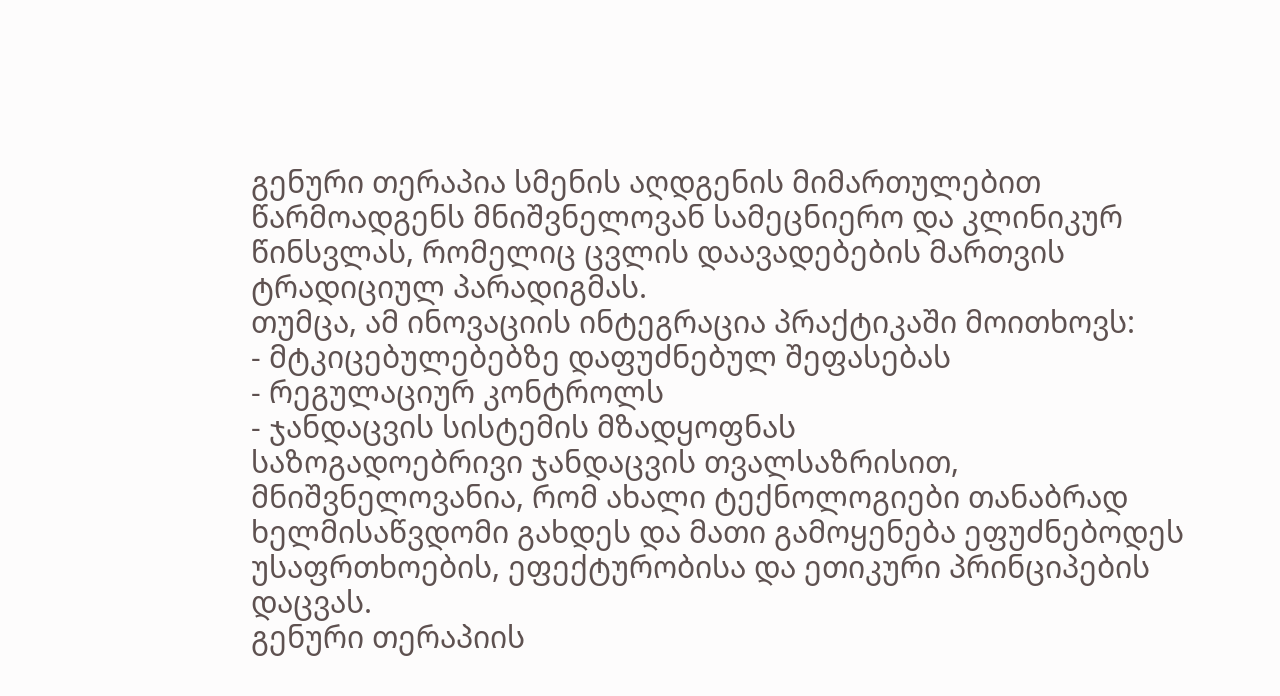გენური თერაპია სმენის აღდგენის მიმართულებით წარმოადგენს მნიშვნელოვან სამეცნიერო და კლინიკურ წინსვლას, რომელიც ცვლის დაავადებების მართვის ტრადიციულ პარადიგმას.
თუმცა, ამ ინოვაციის ინტეგრაცია პრაქტიკაში მოითხოვს:
- მტკიცებულებებზე დაფუძნებულ შეფასებას
- რეგულაციურ კონტროლს
- ჯანდაცვის სისტემის მზადყოფნას
საზოგადოებრივი ჯანდაცვის თვალსაზრისით, მნიშვნელოვანია, რომ ახალი ტექნოლოგიები თანაბრად ხელმისაწვდომი გახდეს და მათი გამოყენება ეფუძნებოდეს უსაფრთხოების, ეფექტურობისა და ეთიკური პრინციპების დაცვას.
გენური თერაპიის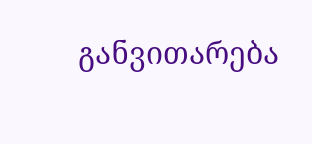განვითარება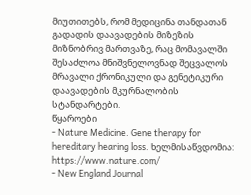მიუთითებს, რომ მედიცინა თანდათან გადადის დაავადების მიზეზის მიზნობრივ მართვაზე, რაც მომავალში შესაძლოა მნიშვნელოვნად შეცვალოს მრავალი ქრონიკული და გენეტიკური დაავადების მკურნალობის სტანდარტები.
წყაროები
- Nature Medicine. Gene therapy for hereditary hearing loss. ხელმისაწვდომია: https://www.nature.com/
- New England Journal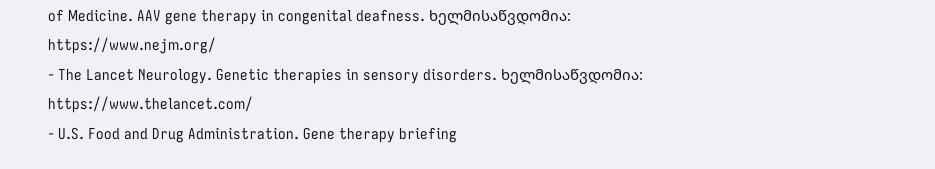of Medicine. AAV gene therapy in congenital deafness. ხელმისაწვდომია: https://www.nejm.org/
- The Lancet Neurology. Genetic therapies in sensory disorders. ხელმისაწვდომია: https://www.thelancet.com/
- U.S. Food and Drug Administration. Gene therapy briefing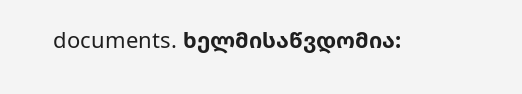documents. ხელმისაწვდომია: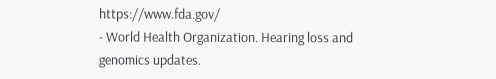https://www.fda.gov/
- World Health Organization. Hearing loss and genomics updates.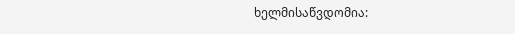ხელმისაწვდომია: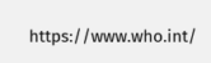https://www.who.int/